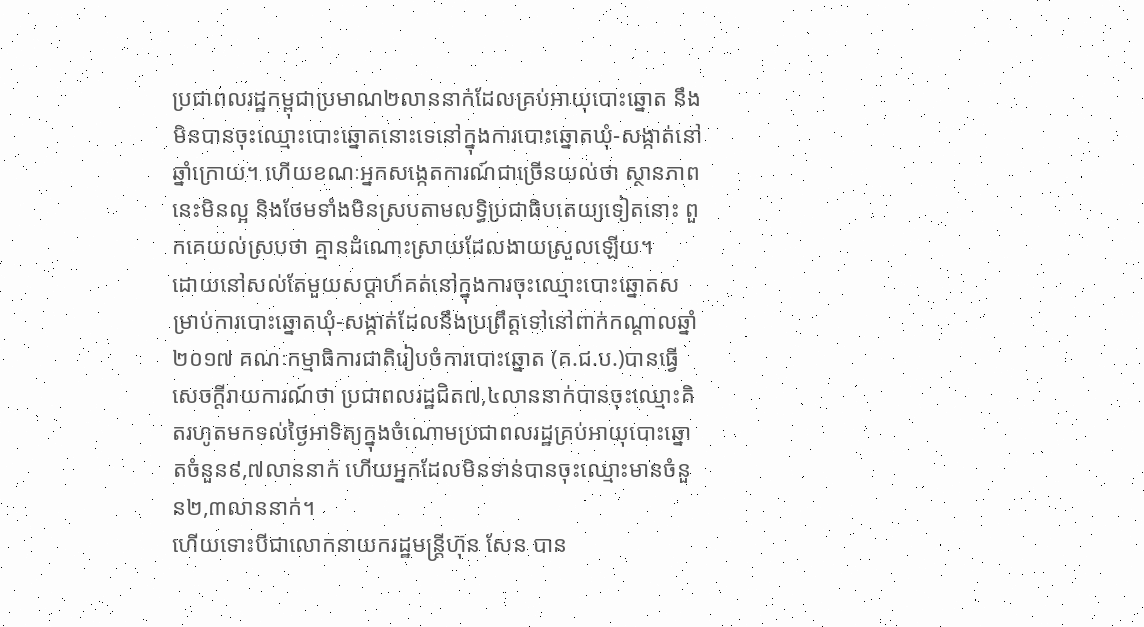ប្រជាពលរដ្ឋកម្ពុជាប្រមាណ២លាននាក់ដែលគ្រប់អាយុបោះឆ្នោត នឹងមិនបានចុះឈ្មោះបោះឆ្នោតនោះទេនៅក្នុងការបោះឆ្នោតឃុំ-សង្កាត់នៅឆ្នាំក្រោយ។ ហើយខណៈអ្នកសង្កេតការណ៍ជាច្រើនយល់ថា ស្ថានភាពនេះមិនល្អ និងថែមទាំងមិនស្របតាមលទ្ធិប្រជាធិបតេយ្យទៀតនោះ ពួកគេយល់ស្របថា គ្មានដំណោះស្រាយដែលងាយស្រួលឡើយ។
ដោយនៅសល់តែមួយសប្តាហ៍គត់នៅក្នុងការចុះឈ្មោះបោះឆ្នោតសម្រាប់ការបោះឆ្នោតឃុំ-សង្កាត់ដែលនឹងប្រព្រឹត្តទៅនៅពាក់កណ្តាលឆ្នាំ២០១៧ គណៈកម្មាធិការជាតិរៀបចំការបោះឆ្នោត (គ.ជ.ប.)បានធ្វើសេចក្តីរាយការណ៍ថា ប្រជាពលរដ្ឋជិត៧,៤លាននាក់បានចុះឈ្មោះគិតរហូតមកទល់ថ្ងៃអាទិត្យក្នុងចំណោមប្រជាពលរដ្ឋគ្រប់អាយុបោះឆ្នោតចំនួន៩,៧លាននាក់ ហើយអ្នកដែលមិនទាន់បានចុះឈ្មោះមានចំនួន២,៣លាននាក់។
ហើយទោះបីជាលោកនាយករដ្ឋមន្ត្រីហ៊ុន សែន បាន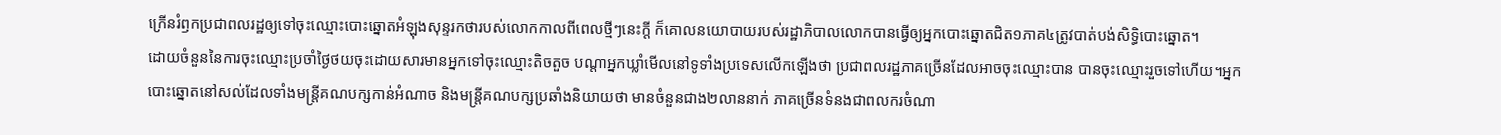ក្រើនរំឭកប្រជាពលរដ្ឋឲ្យទៅចុះឈ្មោះបោះឆ្នោតអំឡុងសុន្ទរកថារបស់លោកកាលពីពេលថ្មីៗនេះក្តី ក៏គោលនយោបាយរបស់រដ្ឋាភិបាលលោកបានធ្វើឲ្យអ្នកបោះឆ្នោតជិត១ភាគ៤ត្រូវបាត់បង់សិទ្ធិបោះឆ្នោត។
ដោយចំនួននៃការចុះឈ្មោះប្រចាំថ្ងៃថយចុះដោយសារមានអ្នកទៅចុះឈ្មោះតិចតួច បណ្តាអ្នកឃ្លាំមើលនៅទូទាំងប្រទេសលើកឡើងថា ប្រជាពលរដ្ឋភាគច្រើនដែលអាចចុះឈ្មោះបាន បានចុះឈ្មោះរួចទៅហើយ។អ្នកបោះឆ្នោតនៅសល់ដែលទាំងមន្ត្រីគណបក្សកាន់អំណាច និងមន្ត្រីគណបក្សប្រឆាំងនិយាយថា មានចំនួនជាង២លាននាក់ ភាគច្រើនទំនងជាពលករចំណា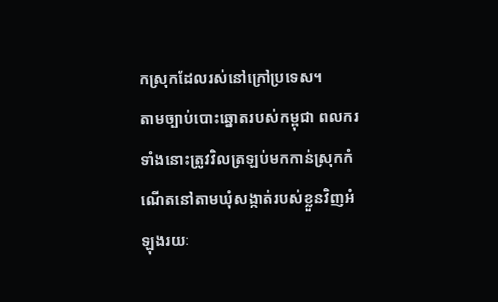កស្រុកដែលរស់នៅក្រៅប្រទេស។
តាមច្បាប់បោះឆ្នោតរបស់កម្ពុជា ពលករទាំងនោះត្រូវវិលត្រឡប់មកកាន់ស្រុកកំណើតនៅតាមឃុំសង្កាត់របស់ខ្លួនវិញអំឡុងរយៈ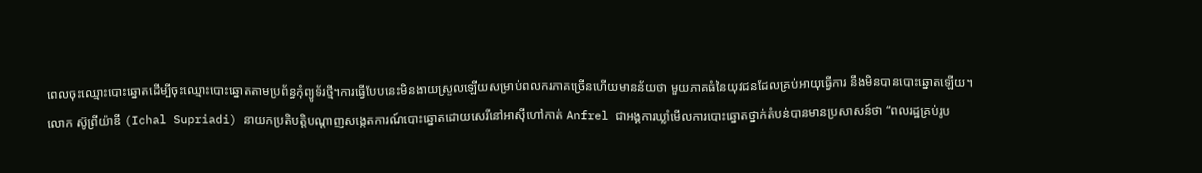ពេលចុះឈ្មោះបោះឆ្នោតដើម្បីចុះឈ្មោះបោះឆ្នោតតាមប្រព័ន្ធកុំព្យូទ័រថ្មី។ការធ្វើបែបនេះមិនងាយស្រួលឡើយសម្រាប់ពលករភាគច្រើនហើយមានន័យថា មួយភាគធំនៃយុវជនដែលគ្រប់អាយុធ្វើការ នឹងមិនបានបោះឆ្នោតឡើយ។
លោក ស៊ូព្រីយ៉ាឌី (Ichal Supriadi) នាយកប្រតិបត្តិបណ្តាញសង្កេតការណ៍បោះឆ្នោតដោយសេរីនៅអាស៊ីហៅកាត់ Anfrel ជាអង្គការឃ្លាំមើលការបោះឆ្នោតថ្នាក់តំបន់បានមានប្រសាសន៍ថា “ពលរដ្ឋគ្រប់រូប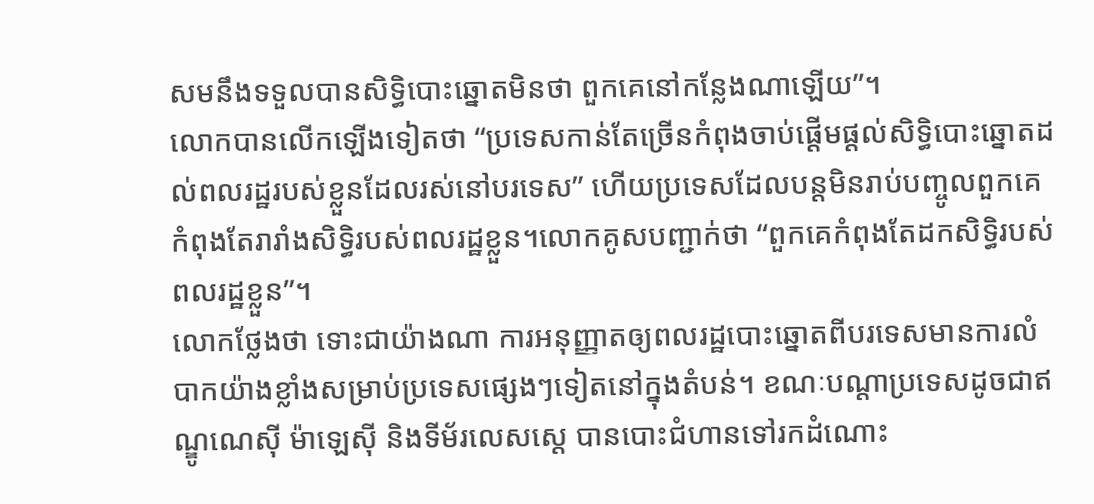សមនឹងទទួលបានសិទ្ធិបោះឆ្នោតមិនថា ពួកគេនៅកន្លែងណាឡើយ”។
លោកបានលើកឡើងទៀតថា “ប្រទេសកាន់តែច្រើនកំពុងចាប់ផ្តើមផ្តល់សិទ្ធិបោះឆ្នោតដល់ពលរដ្ឋរបស់ខ្លួនដែលរស់នៅបរទេស” ហើយប្រទេសដែលបន្តមិនរាប់បញ្ចូលពួកគេកំពុងតែរារាំងសិទ្ធិរបស់ពលរដ្ឋខ្លួន។លោកគូសបញ្ជាក់ថា “ពួកគេកំពុងតែដកសិទ្ធិរបស់ពលរដ្ឋខ្លួន”។
លោកថ្លែងថា ទោះជាយ៉ាងណា ការអនុញ្ញាតឲ្យពលរដ្ឋបោះឆ្នោតពីបរទេសមានការលំបាកយ៉ាងខ្លាំងសម្រាប់ប្រទេសផ្សេងៗទៀតនៅក្នុងតំបន់។ ខណៈបណ្តាប្រទេសដូចជាឥណ្ឌូណេស៊ី ម៉ាឡេស៊ី និងទីម័រលេសស្តេ បានបោះជំហានទៅរកដំណោះ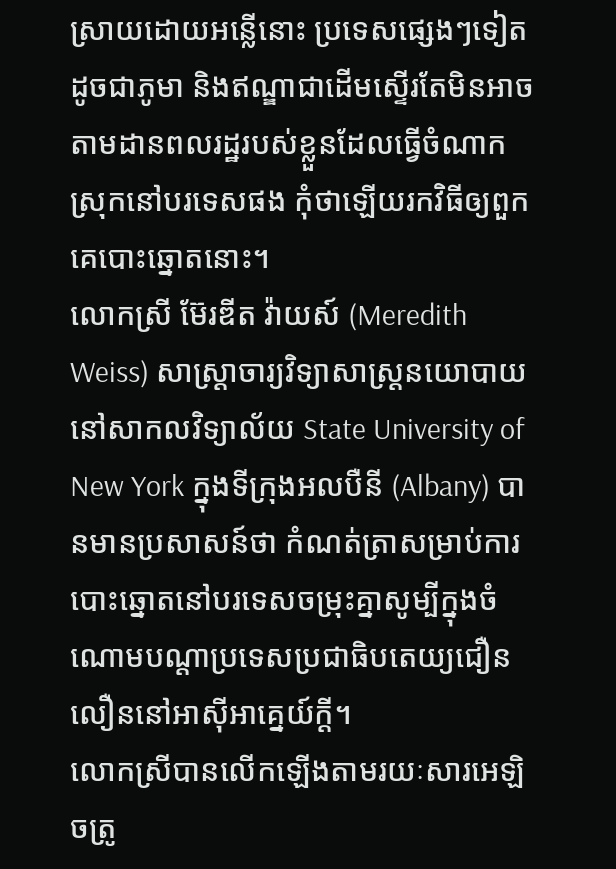ស្រាយដោយអន្លើនោះ ប្រទេសផ្សេងៗទៀតដូចជាភូមា និងឥណ្ឌាជាដើមស្ទើរតែមិនអាចតាមដានពលរដ្ឋរបស់ខ្លួនដែលធ្វើចំណាកស្រុកនៅបរទេសផង កុំថាឡើយរកវិធីឲ្យពួកគេបោះឆ្នោតនោះ។
លោកស្រី ម៊ែរឌីត វ៉ាយស៍ (Meredith Weiss) សាស្ត្រាចារ្យវិទ្យាសាស្ត្រនយោបាយនៅសាកលវិទ្យាល័យ State University of New York ក្នុងទីក្រុងអលបឺនី (Albany) បានមានប្រសាសន៍ថា កំណត់ត្រាសម្រាប់ការបោះឆ្នោតនៅបរទេសចម្រុះគ្នាសូម្បីក្នុងចំណោមបណ្តាប្រទេសប្រជាធិបតេយ្យជឿនលឿននៅអាស៊ីអាគ្នេយ៍ក្តី។
លោកស្រីបានលើកឡើងតាមរយៈសារអេឡិចត្រូ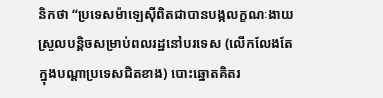និកថា “ប្រទេសម៉ាឡេស៊ីពិតជាបានបង្កលក្ខណៈងាយស្រួលបន្តិចសម្រាប់ពលរដ្ឋនៅបរទេស (លើកលែងតែក្នុងបណ្តាប្រទេសជិតខាង) បោះឆ្នោតគិតរ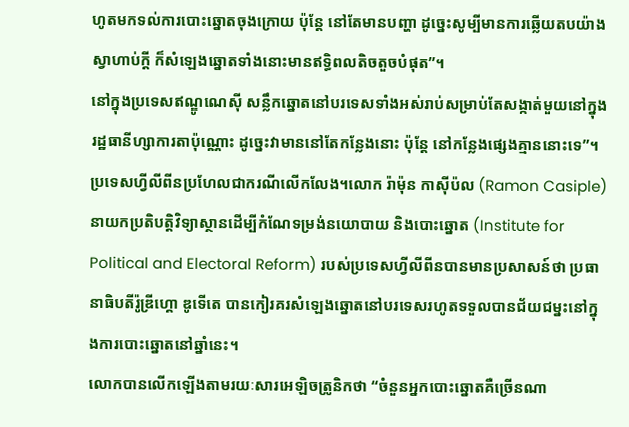ហូតមកទល់ការបោះឆ្នោតចុងក្រោយ ប៉ុន្តែ នៅតែមានបញ្ហា ដូច្នេះសូម្បីមានការឆ្លើយតបយ៉ាងស្វាហាប់ក្តី ក៏សំឡេងឆ្នោតទាំងនោះមានឥទ្ធិពលតិចតួចបំផុត”។
នៅក្នុងប្រទេសឥណ្ឌូណេស៊ី សន្លឹកឆ្នោតនៅបរទេសទាំងអស់រាប់សម្រាប់តែសង្កាត់មួយនៅក្នុងរដ្ឋធានីហ្សាការតាប៉ុណ្ណោះ ដូច្នេះវាមាននៅតែកន្លែងនោះ ប៉ុន្តែ នៅកន្លែងផ្សេងគ្មាននោះទេ”។
ប្រទេសហ្វីលីពីនប្រហែលជាករណីលើកលែង។លោក រ៉ាម៉ុន កាស៊ីប៉ល (Ramon Casiple) នាយកប្រតិបត្តិវិទ្យាស្ថានដើម្បីកំណែទម្រង់នយោបាយ និងបោះឆ្នោត (Institute for Political and Electoral Reform) របស់ប្រទេសហ្វីលីពីនបានមានប្រសាសន៍ថា ប្រធានាធិបតីរ៉ូឌ្រីហ្គោ ឌូទើតេ បានកៀរគរសំឡេងឆ្នោតនៅបរទេសរហូតទទួលបានជ័យជម្នះនៅក្នុងការបោះឆ្នោតនៅឆ្នាំនេះ។
លោកបានលើកឡើងតាមរយៈសារអេឡិចត្រូនិកថា “ចំនួនអ្នកបោះឆ្នោតគឺច្រើនណា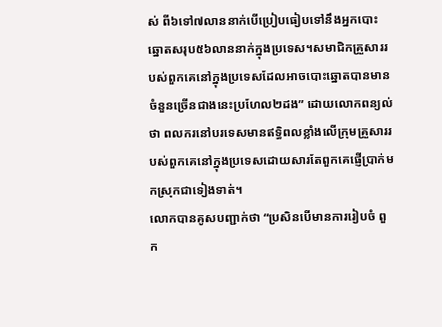ស់ ពី៦ទៅ៧លាននាក់បើប្រៀបធៀបទៅនឹងអ្នកបោះឆ្នោតសរុប៥៦លាននាក់ក្នុងប្រទេស។សមាជិកគ្រួសាររបស់ពួកគេនៅក្នុងប្រទេសដែលអាចបោះឆ្នោតបានមានចំនួនច្រើនជាងនេះប្រហែល២ដង” ដោយលោកពន្យល់ថា ពលករនៅបរទេសមានឥទ្ធិពលខ្លាំងលើក្រុមគ្រួសាររបស់ពួកគេនៅក្នុងប្រទេសដោយសារតែពួកគេផ្ញើប្រាក់មកស្រុកជាទៀងទាត់។
លោកបានគូសបញ្ជាក់ថា “ប្រសិនបើមានការរៀបចំ ពួក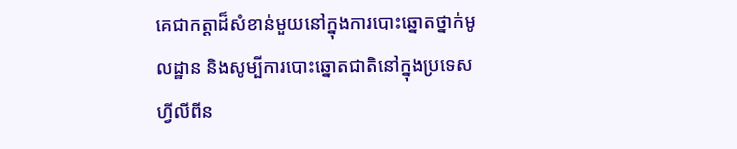គេជាកត្តាដ៏សំខាន់មួយនៅក្នុងការបោះឆ្នោតថ្នាក់មូលដ្ឋាន និងសូម្បីការបោះឆ្នោតជាតិនៅក្នុងប្រទេសហ្វីលីពីន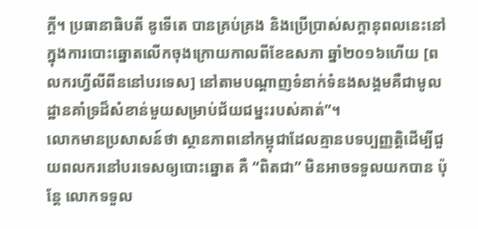ក្តី។ ប្រធានាធិបតី ឌូទើតេ បានគ្រប់គ្រង និងប្រើប្រាស់សក្ដានុពលនេះនៅក្នុងការបោះឆ្នោតលើកចុងក្រោយកាលពីខែឧសភា ឆ្នាំ២០១៦ហើយ [ពលករហ្វីលីពីននៅបរទេស] នៅតាមបណ្តាញទំនាក់ទំនងសង្គមគឺជាមូលដ្ឋានគាំទ្រដ៏សំខាន់មួយសម្រាប់ជ័យជម្នះរបស់គាត់”។
លោកមានប្រសាសន៍ថា ស្ថានភាពនៅកម្ពុជាដែលគ្មានបទប្បញ្ញត្តិដើម្បីជួយពលករនៅបរទេសឲ្យបោះឆ្នោត គឺ “ពិតជា” មិនអាចទទួលយកបាន ប៉ុន្តែ លោកទទួល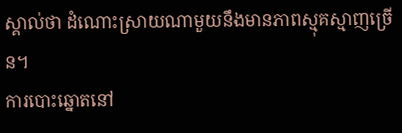ស្គាល់ថា ដំណោះស្រាយណាមួយនឹងមានភាពស្មុគស្មាញច្រើន។
ការបោះឆ្នោតនៅ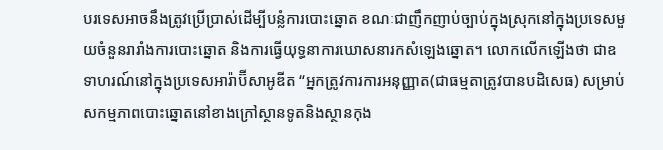បរទេសអាចនឹងត្រូវប្រើប្រាស់ដើម្បីបន្លំការបោះឆ្នោត ខណៈជាញឹកញាប់ច្បាប់ក្នុងស្រុកនៅក្នុងប្រទេសមួយចំនួនរារាំងការបោះឆ្នោត និងការធ្វើយុទ្ធនាការឃោសនារកសំឡេងឆ្នោត។ លោកលើកឡើងថា ជាឧទាហរណ៍នៅក្នុងប្រទេសអារ៉ាប៊ីសាអូឌីត “អ្នកត្រូវការការអនុញ្ញាត(ជាធម្មតាត្រូវបានបដិសេធ) សម្រាប់សកម្មភាពបោះឆ្នោតនៅខាងក្រៅស្ថានទូតនិងស្ថានកុង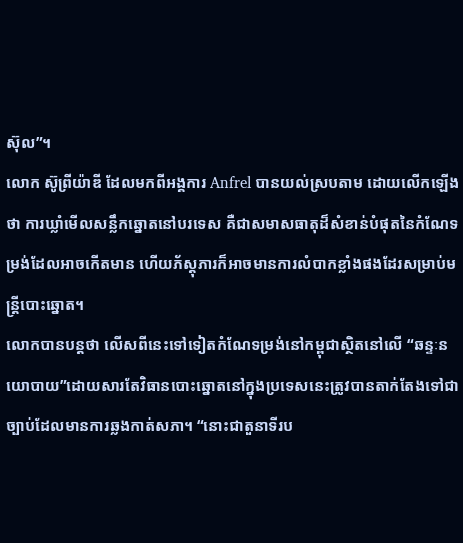ស៊ុល”។
លោក ស៊ូព្រីយ៉ាឌី ដែលមកពីអង្គការ Anfrel បានយល់ស្របតាម ដោយលើកឡើងថា ការឃ្លាំមើលសន្លឹកឆ្នោតនៅបរទេស គឺជាសមាសធាតុដ៏សំខាន់បំផុតនៃកំណែទម្រង់ដែលអាចកើតមាន ហើយភ័ស្តុភារក៏អាចមានការលំបាកខ្លាំងផងដែរសម្រាប់មន្ត្រីបោះឆ្នោត។
លោកបានបន្តថា លើសពីនេះទៅទៀតកំណែទម្រង់នៅកម្ពុជាស្ថិតនៅលើ “ឆន្ទៈនយោបាយ”ដោយសារតែវិធានបោះឆ្នោតនៅក្នុងប្រទេសនេះត្រូវបានតាក់តែងទៅជាច្បាប់ដែលមានការឆ្លងកាត់សភា។ “នោះជាតួនាទីរប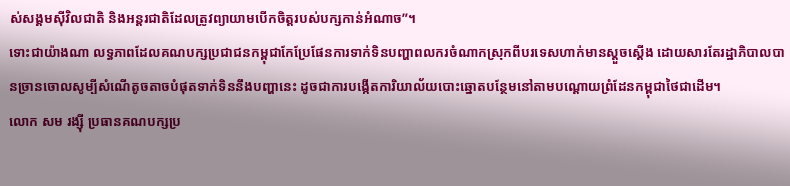ស់សង្គមស៊ីវិលជាតិ និងអន្តរជាតិដែលត្រូវព្យាយាមបើកចិត្តរបស់បក្សកាន់អំណាច”។
ទោះជាយ៉ាងណា លទ្ធភាពដែលគណបក្សប្រជាជនកម្ពុជាកែប្រែផែនការទាក់ទិនបញ្ហាពលករចំណាកស្រុកពីបរទេសហាក់មានស្តួចស្តើង ដោយសារតែរដ្ឋាភិបាលបានច្រានចោលសូម្បីសំណើតូចតាចបំផុតទាក់ទិននឹងបញ្ហានេះ ដូចជាការបង្កើតការិយាល័យបោះឆ្នោតបន្ថែមនៅតាមបណ្តោយព្រំដែនកម្ពុជាថៃជាដើម។
លោក សម រង្ស៊ី ប្រធានគណបក្សប្រ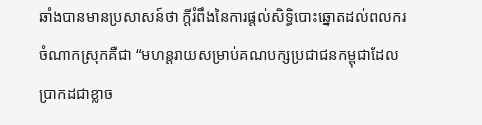ឆាំងបានមានប្រសាសន៍ថា ក្តីរំពឹងនៃការផ្តល់សិទ្ធិបោះឆ្នោតដល់ពលករចំណាកស្រុកគឺជា “មហន្តរាយសម្រាប់គណបក្សប្រជាជនកម្ពុជាដែលប្រាកដជាខ្លាច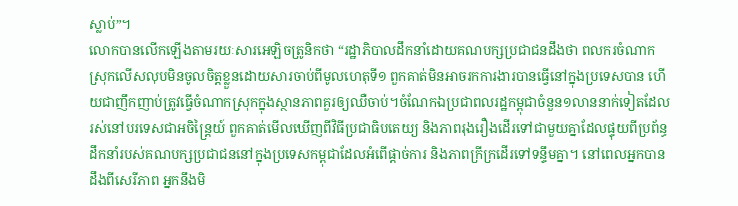ស្លាប់”។
លោកបានលើកឡើងតាមរយៈសារអេឡិចត្រូនិកថា “រដ្ឋាភិបាលដឹកនាំដោយគណបក្សប្រជាជនដឹងថា ពលករចំណាកស្រុកលើសលុបមិនចូលចិត្តខ្លួនដោយសារចាប់ពីមូលហេតុទី១ ពួកគាត់មិនអាចរកការងារបានធ្វើនៅក្នុងប្រទេសបាន ហើយជាញឹកញាប់ត្រូវធ្វើចំណាកស្រុកក្នុងស្ថានភាពគួរឲ្យឈឺចាប់។ចំណែកឯប្រជាពលរដ្ឋកម្ពុជាចំនួន១លាននាក់ទៀតដែលរស់នៅបរទេសជាអចិន្ត្រៃយ៍ ពួកគាត់មើលឃើញពីវិធីប្រជាធិបតេយ្យ និងភាពរុងរឿងដើរទៅជាមួយគ្នាដែលផ្ទុយពីប្រព័ន្ធដឹកនាំរបស់គណបក្សប្រជាជននៅក្នុងប្រទេសកម្ពុជាដែលអំពើផ្តាច់ការ និងភាពក្រីក្រដើរទៅទន្ទឹមគ្នា។ នៅពេលអ្នកបានដឹងពីសេរីភាព អ្នកនឹងមិ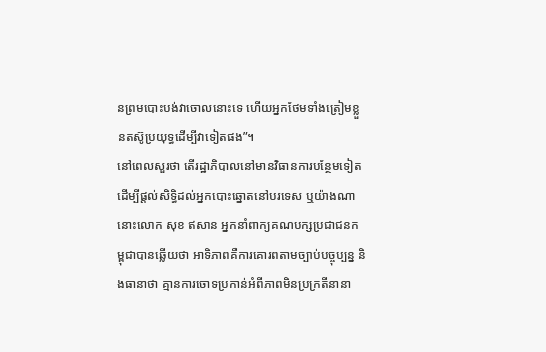នព្រមបោះបង់វាចោលនោះទេ ហើយអ្នកថែមទាំងត្រៀមខ្លួនតស៊ូប្រយុទ្ធដើម្បីវាទៀតផង”។
នៅពេលសួរថា តើរដ្ឋាភិបាលនៅមានវិធានការបន្ថែមទៀតដើម្បីផ្តល់សិទ្ធិដល់អ្នកបោះឆ្នោតនៅបរទេស ឬយ៉ាងណានោះលោក សុខ ឥសាន អ្នកនាំពាក្យគណបក្សប្រជាជនកម្ពុជាបានឆ្លើយថា អាទិភាពគឺការគោរពតាមច្បាប់បច្ចុប្បន្ន និងធានាថា គ្មានការចោទប្រកាន់អំពីភាពមិនប្រក្រតីនានា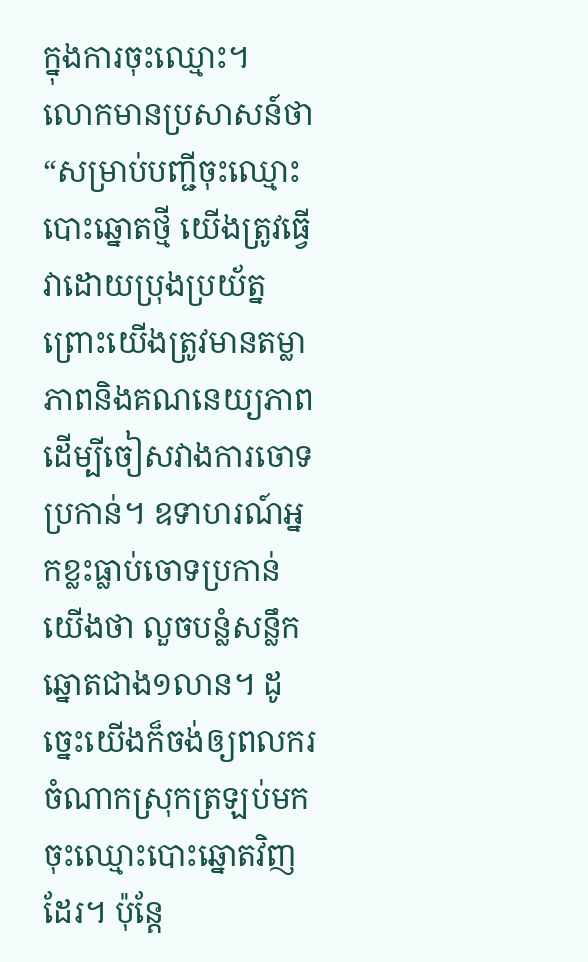ក្នុងការចុះឈ្មោះ។
លោកមានប្រសាសន៍ថា “សម្រាប់បញ្ជីចុះឈ្មោះបោះឆ្នោតថ្មី យើងត្រូវធ្វើវាដោយប្រុងប្រយ័ត្ន ព្រោះយើងត្រូវមានតម្លាភាពនិងគណនេយ្យភាពដើម្បីចៀសវាងការចោទប្រកាន់។ ឧទាហរណ៍អ្នកខ្លះធ្លាប់ចោទប្រកាន់យើងថា លួចបន្លំសន្លឹកឆ្នោតជាង១លាន។ ដូច្នេះយើងក៏ចង់ឲ្យពលករចំណាកស្រុកត្រឡប់មកចុះឈ្មោះបោះឆ្នោតវិញដែរ។ ប៉ុន្តែ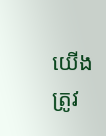យើងត្រូវ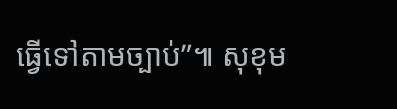ធ្វើទៅតាមច្បាប់”៕ សុខុម